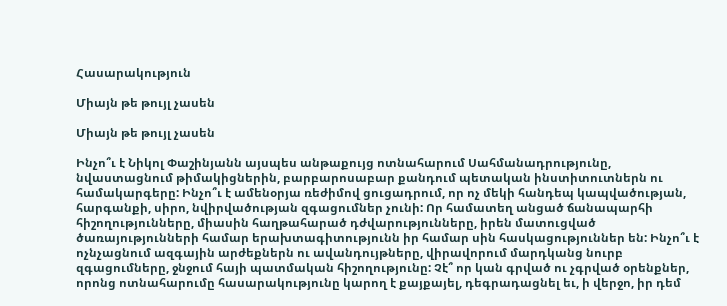Հասարակություն

Միայն թե թույլ չասեն

Միայն թե թույլ չասեն

Ինչո՞ւ է Նիկոլ Փաշինյանն այսպես անթաքույց ոտնահարում Սահմանադրությունը, նվաստացնում թիմակիցներին, բարբարոսաբար քանդում պետական ինստիտուտներն ու համակարգերը: Ինչո՞ւ է ամենօրյա ռեժիմով ցուցադրում, որ ոչ մեկի հանդեպ կապվածության, հարգանքի, սիրո, նվիրվածության զգացումներ չունի: Որ համատեղ անցած ճանապարհի հիշողությունները, միասին հաղթահարած դժվարությունները, իրեն մատուցված ծառայությունների համար երախտագիտությունն իր համար սին հասկացություններ են: Ինչո՞ւ է ոչնչացնում ազգային արժեքներն ու ավանդույթները, վիրավորում մարդկանց նուրբ զգացումները, ջնջում հայի պատմական հիշողությունը: Չէ՞ որ կան գրված ու չգրված օրենքներ, որոնց ոտնահարումը հասարակությունը կարող է քայքայել, դեգրադացնել եւ, ի վերջո, իր դեմ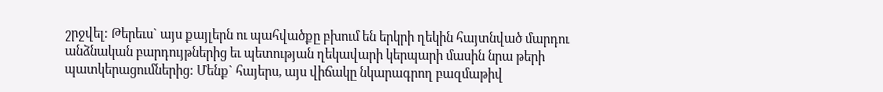շրջվել: Թերեւս` այս քայլերն ու պահվածքը բխում են երկրի ղեկին հայտնված մարդու անձնական բարդույթներից եւ պետության ղեկավարի կերպարի մասին նրա թերի պատկերացումներից: Մենք` հայերս, այս վիճակը նկարագրող բազմաթիվ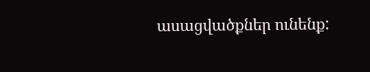ասացվածքներ ունենք: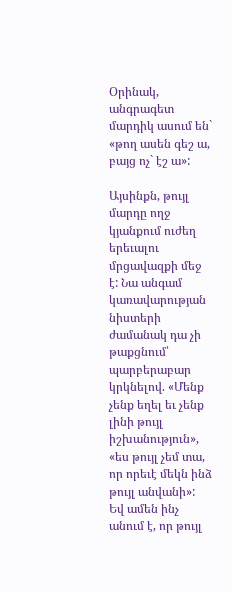Օրինակ, անգրագետ մարդիկ ասում են` «թող ասեն գեշ ա, բայց ոչ` էշ ա»:

Այսինքն, թույլ մարդը ողջ կյանքում ուժեղ երեւալու մրցավազքի մեջ է: Նա անգամ կառավարության նիստերի ժամանակ դա չի թաքցնում՝ պարբերաբար կրկնելով. «Մենք չենք եղել եւ չենք լինի թույլ իշխանություն», «ես թույլ չեմ տա, որ որեւէ մեկն ինձ թույլ անվանի»: Եվ ամեն ինչ անում է, որ թույլ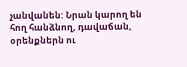չանվանեն: Նրան կարող են հող հանձնող, դավաճան, օրենքներն ու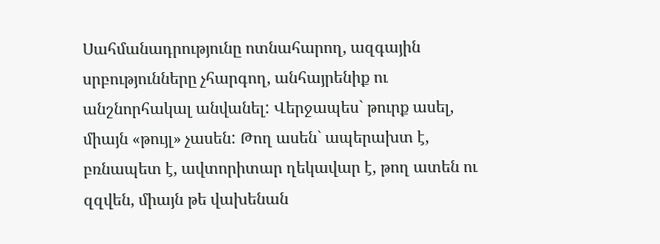Սահմանադրությունը ոտնահարող, ազգային սրբությունները չհարգող, անհայրենիք ու անշնորհակալ անվանել: Վերջապես` թուրք ասել, միայն «թույլ» չասեն: Թող ասեն` ապերախտ է, բռնապետ է, ավտորիտար ղեկավար է, թող ատեն ու զզվեն, միայն թե վախենան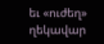եւ «ուժեղ» ղեկավար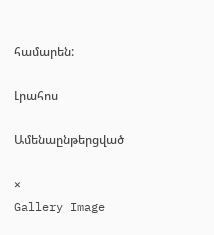համարեն:

Լրահոս

Ամենաընթերցված

×
Gallery Image